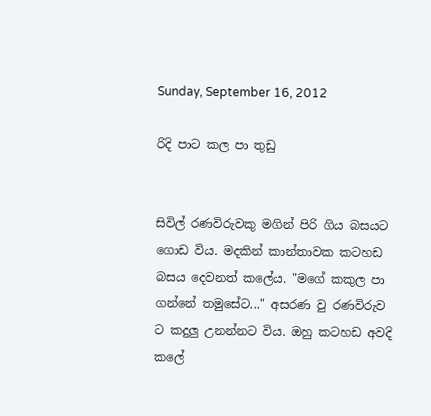Sunday, September 16, 2012

රිදි පාට කල පා තුඩු


සිවිල් රණවිරුවකු මගින් පිරි ගිය බසයට ගොඩ විය. මදකින් කාන්තාවක කටහඩ බසය දෙවනත් කලේය. "මගේ කකුල පා ගන්නේ තමුසේට..." අසරණ වු රණවිරුව ට කදුලු උනන්නට විය. ඔහු කටහඩ අවදි කලේ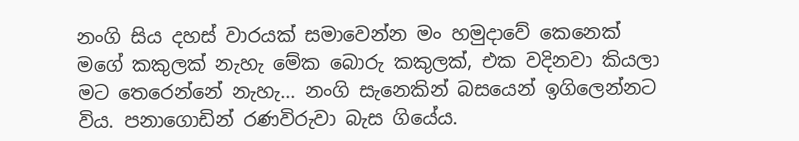නංගි සිය දහස් වාරයක් සමාවෙන්න මං හමුදාවේ කෙනෙක් මගේ කකුලක් නැහැ මේක බොරු කකුලක්, එක වදිනවා කියලා මට තෙරෙන්නේ නැහැ... නංගි සැනෙකින් බසයෙන් ඉගිලෙන්නට විය. පනාගොඩින් රණවිරුවා බැස ගියේය.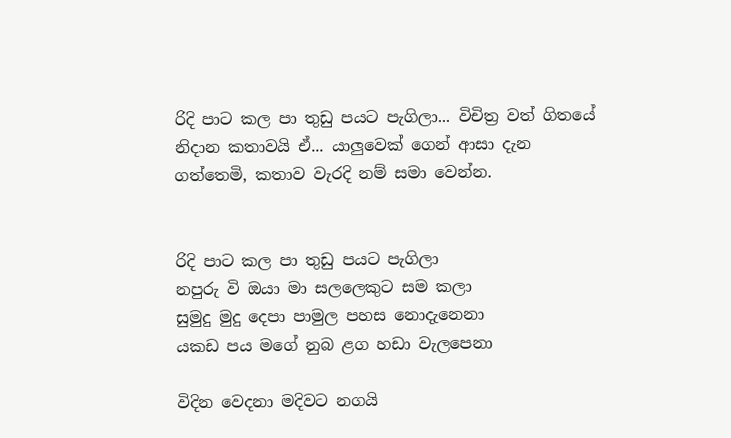රිදි පාට කල පා තුඩු පයට පැගිලා... විචිත්‍ර වත් ගිතයේ නිදාන කතාවයි ඒ... යාලුවෙක් ගෙන් ආසා දැන ගත්තෙමි, කතාව වැරදි නම් සමා වෙන්න.


රිදි පාට කල පා තුඩු පයට පැගිලා
නපුරු වි ඔයා මා සලලෙකුට සම කලා
සුමුදු මුදු දෙපා පාමුල පහස නොදැනෙනා
යකඩ පය මගේ නුබ ළග හඩා වැලපෙනා

විදින වෙදනා මදිවට නගයි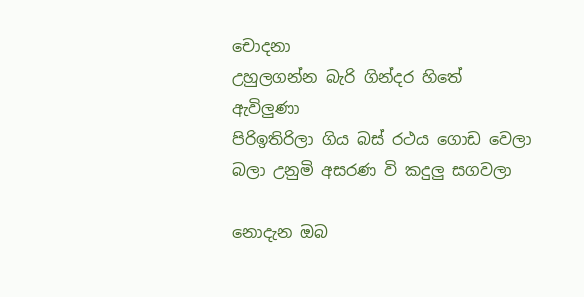චොදනා
උහුලගන්න බැරි ගින්දර හිතේ ඇවිලුණා
පිරිඉතිරිලා ගිය බස් රථය ගොඩ වෙලා
බලා උනුමි අසරණ වි කදුලු සගවලා

නොදැන ඔබ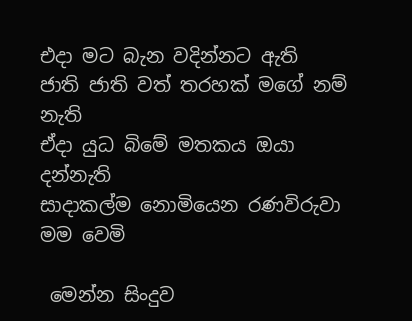එදා මට බැන වදින්නට ඇති
ජාති ජාති වත් තරහක් මගේ නම් නැති
ඒදා යුධ බිමේ මතකය ඔයා දන්නැති
සාදාකල්ම නොමියෙන රණවිරුවා මම වෙමි

 මෙන්න සිංදුව